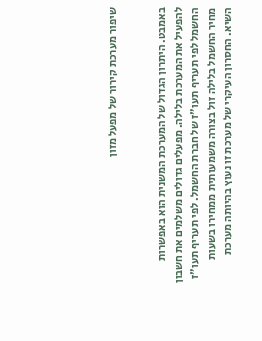שיפור מערכת קירור של מפעל מזון


באמבט. היתרון הגדול של המערכת המשנית הוא באפשרות להפעיל את המערכת בלילה. מפעלים גדולים משלמים את חשבון החשמל לפי תעריף תעו"ז של חברת החשמל. לפי תעריף תעו"ז מחיר החשמל בלילה זול בצורה משמעותית ממחירו בשעות השיא. החסרון העיקרי של מערכת זו נעוץ בהיותה מערכת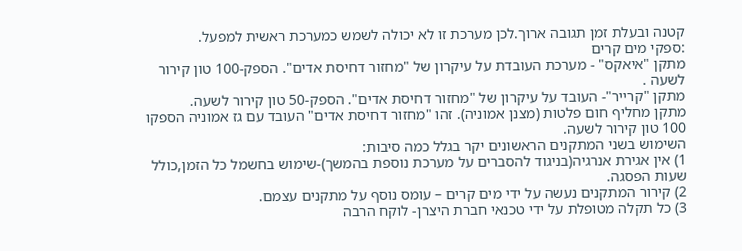קטנה ובעלת זמן תגובה ארוך.לכן מערכת זו לא יכולה לשמש כמערכת ראשית למפעל.
:ספקי מים קרים
מתקן "איאקס" - מערכת העובדת על עיקרון של "מחזור דחיסת אדים". הספק-100 טון קירור לשעה .
מתקן "קרייר"- העובד על עיקרון של "מחזור דחיסת אדים". הספק-50 טון קירור לשעה.
מתקן מחליף חום פלטות (מצנן אמוניה). זהו "מחזור דחיסת אדים" העובד עם גז אמוניה הספקו 100 טון קירור לשעה.
השימוש בשני המתקנים הראשונים יקר בגלל כמה סיבות:
1) אין אגירת אנרגיה(בניגוד להסברים על מערכת נוספת בהמשך)-שימוש בחשמל כל הזמן,כולל שעות הפסגה.
2) קירור המתקנים נעשה על ידי מים קרים – עומס נוסף על מתקנים עצמם.
3) כל תקלה מטופלת על ידי טכנאי חברת היצרן- לוקח הרבה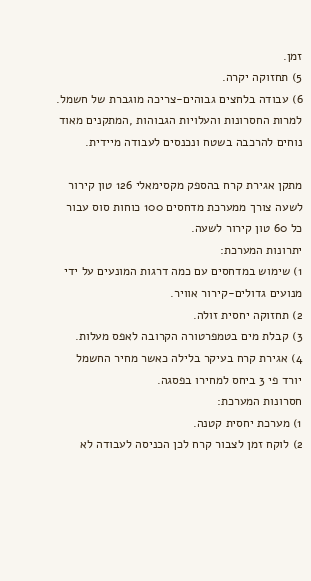זמן.
5) תחזוקה יקרה.
6) עבודה בלחצים גבוהים-צריכה מוגברת של חשמל.
למרות החסרונות והעלויות הגבוהות ,המתקנים מאוד נוחים להרכבה בשטח ונכנסים לעבודה מיידית.

מתקן אגירת קרח בהספק מקסימאלי 126 טון קירור לשעה צורך ממערכת מדחסים 100 כוחות סוס עבור כל 60 טון קירור לשעה.
יתרונות המערכת:
1) שימוש במדחסים עם כמה דרגות המונעים על ידי מנועים גדולים-קירור אוויר.
2) תחזוקה יחסית זולה.
3) קבלת מים בטמפרטורה הקרובה לאפס מעלות.
4) אגירת קרח בעיקר בלילה כאשר מחיר החשמל יורד פי 3 ביחס למחירו בפסגה.
חסרונות המערכת:
1) מערכת יחסית קטנה.
2) לוקח זמן לצבור קרח לכן הכניסה לעבודה לא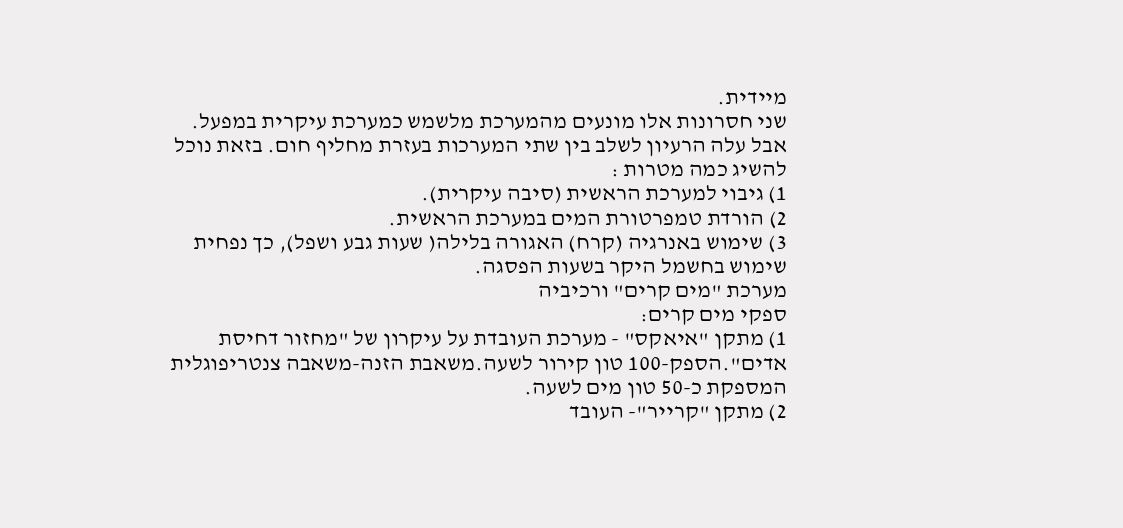מיידית.
שני חסרונות אלו מונעים מהמערכת מלשמש כמערכת עיקרית במפעל. אבל עלה הרעיון לשלב בין שתי המערכות בעזרת מחליף חום. בזאת נוכל להשיג כמה מטרות :
1) גיבוי למערכת הראשית (סיבה עיקרית).
2) הורדת טמפרטורת המים במערכת הראשית.
3) שימוש באנרגיה (קרח) האגורה בלילה( שעות גבע ושפל), כך נפחית שימוש בחשמל היקר בשעות הפסגה.
מערכת "מים קרים" ורכיביה
ספקי מים קרים:
1) מתקן "איאקס" - מערכת העובדת על עיקרון של "מחזור דחיסת אדים".הספק-100 טון קירור לשעה.משאבת הזנה-משאבה צנטריפוגלית המספקת כ-50 טון מים לשעה.
2) מתקן "קרייר"- העובד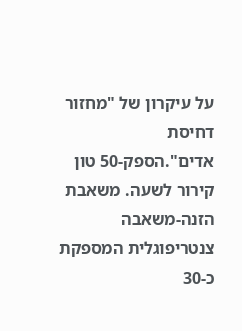על עיקרון של "מחזור דחיסת אדים".הספק-50 טון קירור לשעה. משאבת הזנה-משאבה צנטריפוגלית המספקת כ-30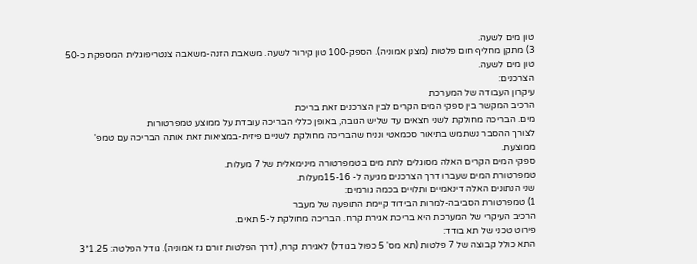טון מים לשעה.
3) מתקן מחליף חום פלטות (מצנן אמוניה). הספק-100 טון קירור לשעה. משאבת הזנה-משאבה צנטריפוגלית המספקת כ-50 טון מים לשעה.
הצרכנים:
עיקרון העבודה של המערכת
הרכיב המקשר בין ספקי המים הקרים לבין הצרכנים זאת בריכת
מים. הבריכה מחולקת לשני חצאים עד שליש הגובה, באופן כללי הבריכה עובדת על ממוצע טמפרטורות
לצורך ההסבר נשתמש בתיאור סכמאטי ונניח שהבריכה מחולקת לשניים פיזית-במציאות זאת אותה הבריכה עם טמפ' ממוצעת.
ספקי המים הקרים האלה מסוגלים לתת מים בטמפרטורה מינימאלית של 7 מעלות.
טמפרטורת המים שעברו דרך הצרכנים מגיעה ל- 15-16מעלות.
שני הנתונים האלה דינאמיים ותלויים בכמה גורמים:
1) טמפרטורת הסביבה-למרות הבידוד קיימת התופעה של מעבר
הרכיב העיקרי של המערכת היא בריכת אגירת קרח. הבריכה מחולקת ל-5 תאים.
פירוט טכני של תא בודד:
התא כולל קבוצה של 7 פלטות (תא מס' 5 כפול בגודל) לאגירת קרח, (דרך הפלטות זורם גז אמוניה). גודל הפלטה: 1.25*3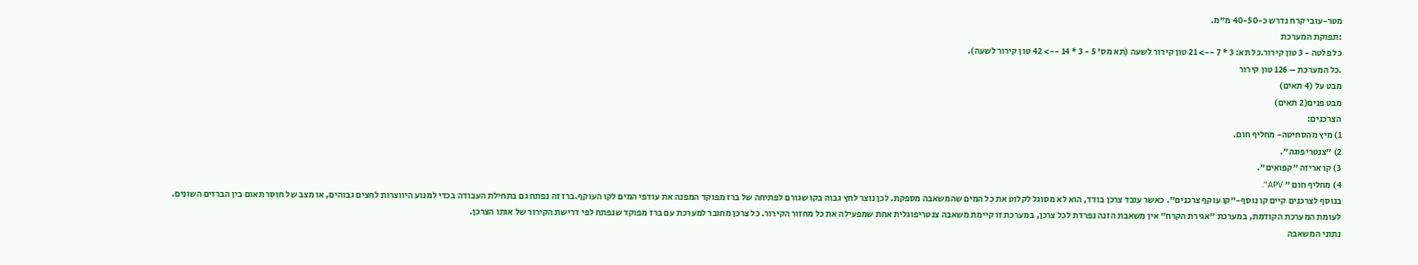מטר-עובי קרח נדרש כ-40-50 מ"מ.
:תפוקת המערכת
כל פלטה - 3 טון קירור.כל תא: 3 * 7 --> 21 טון קירור לשעה (תא מס' 5 - 3 * 14 --> 42 טון קירור לשעה).
.כל המערכת – 126 טון קירור
מבט על (4 תאים)
מבט פנים(2 תאים)
הצרכנים:
1) מיץ מהסחיטה- מחליף חום.
2) "צנטריפוגה".
3) קו אריזה "קפואים".
4) מחליף חום " APV".
בנוסף לצרכנים קיים קו נוסף-"קו עוקף צרכנים". כאשר עובד צרכן בודד, הוא לא מסוגל לקלוט את כל המים שהמשאבה מספקת. לכן נוצר לחץ גבוה בקו שגורם לפתיחה של ברז מפוקד המפנה את עודפי המים לקו העוקף.ברז זה נפתח גם בתחילת העבודה בכדי למנוע היווצרות לחצים גבוהים, או מצב של חוסר תאום בין הברזים השונים.
לעומת המערכת הקודמת, במערכת "אגירת הקרח" אין משאבת הזנה נפרדת לכל צרכן, במערכת זו קיימת משאבה צנטריפוגלית אחת שמפעילה את כל מחזור הקירור. כל צרכן מחובר למערכת עם ברז מפוקד שנפתח לפי דרישת הקירור של אותו הצרכן.
נתוני המשאבה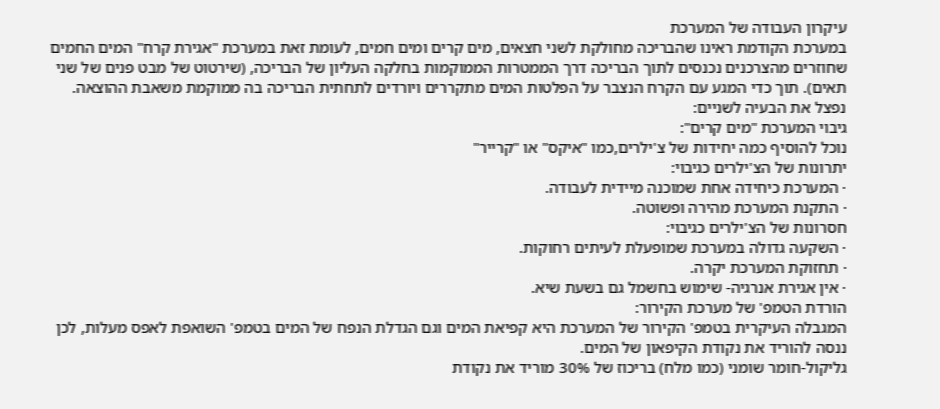עיקרון העבודה של המערכת
במערכת הקודמת ראינו שהבריכה מחולקת לשני חצאים, מים קרים ומים חמים, לעומת זאת במערכת "אגירת קרח" המים החמים שחוזרים מהצרכנים נכנסים לתוך הבריכה דרך הממטרות הממוקמות בחלקה העליון של הבריכה, (שירטוט של מבט פנים של שני תאים). תוך כדי המגע עם הקרח הנצבר על הפלטות המים מתקררים ויורדים לתחתית הבריכה בה ממוקמת משאבת ההוצאה.
נפצל את הבעיה לשניים:
גיבוי המערכת "מים קרים":
נוכל להוסיף כמה יחידות של צ'ילרים,כמו "איקס" או "קרייר"
יתרונות של הצ'ילרים כגיבוי:
· המערכת כיחידה אחת שמוכנה מיידית לעבודה.
· התקנת המערכת מהירה ופשוטה.
חסרונות של הצ'ילרים כגיבוי:
· השקעה גדולה במערכת שמופעלת לעיתים רחוקות.
· תחזוקת המערכת יקרה.
· אין אגירת אנרגיה- שימוש בחשמל גם בשעת שיא.
הורדת הטמפ' של מערכת הקירור:
המגבלה העיקרית בטמפ' הקירור של המערכת היא קפיאת המים וגם הגדלת הנפח של המים בטמפ' השואפת לאפס מעלות, לכן ננסה להוריד את נקודת הקיפאון של המים.
גליקול-חומר שומני (כמו מלח) בריכוז של 30% מוריד את נקודת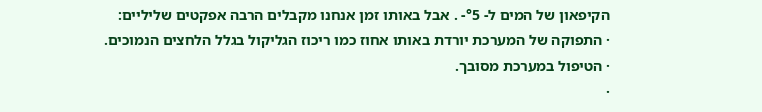הקיפאון של המים ל- °5- . אבל באותו זמן אנחנו מקבלים הרבה אפקטים שליליים:
· התפוקה של המערכת יורדת באותו אחוז כמו ריכוז הגליקול בגלל הלחצים הנמוכים.
· הטיפול במערכת מסובך.
·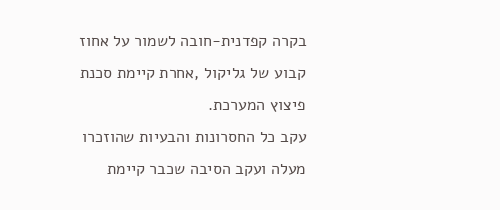בקרה קפדנית-חובה לשמור על אחוז קבוע של גליקול ,אחרת קיימת סכנת
פיצוץ המערכת.
עקב כל החסרונות והבעיות שהוזכרו מעלה ועקב הסיבה שכבר קיימת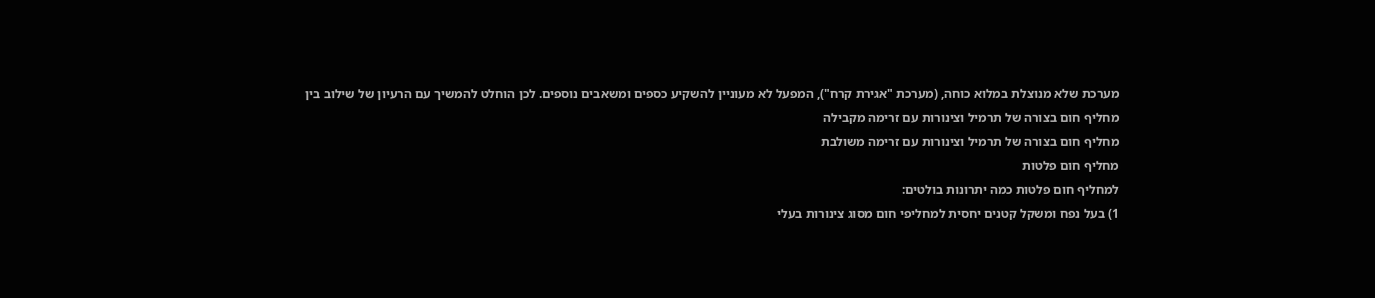מערכת שלא מנוצלת במלוא כוחה, (מערכת "אגירת קרח"), המפעל לא מעוניין להשקיע כספים ומשאבים נוספים. לכן הוחלט להמשיך עם הרעיון של שילוב בין
מחליף חום בצורה של תרמיל וצינורות עם זרימה מקבילה
מחליף חום בצורה של תרמיל וצינורות עם זרימה משולבת
מחליף חום פלטות
למחליף חום פלטות כמה יתרונות בולטים:
1) בעל נפח ומשקל קטנים יחסית למחליפי חום מסוג צינורות בעלי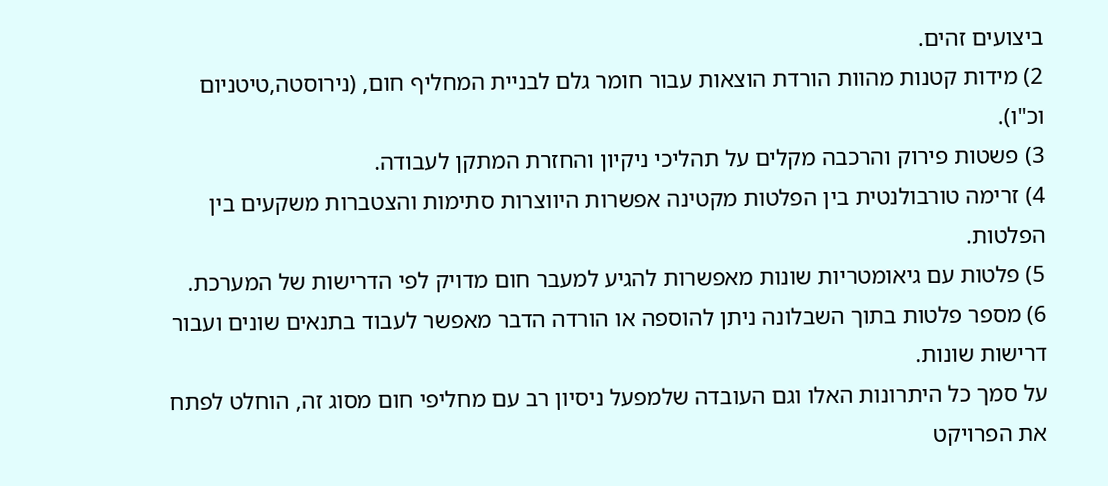ביצועים זהים.
2) מידות קטנות מהוות הורדת הוצאות עבור חומר גלם לבניית המחליף חום, (נירוסטה,טיטניום וכ"ו).
3) פשטות פירוק והרכבה מקלים על תהליכי ניקיון והחזרת המתקן לעבודה.
4) זרימה טורבולנטית בין הפלטות מקטינה אפשרות היווצרות סתימות והצטברות משקעים בין הפלטות.
5) פלטות עם גיאומטריות שונות מאפשרות להגיע למעבר חום מדויק לפי הדרישות של המערכת.
6) מספר פלטות בתוך השבלונה ניתן להוספה או הורדה הדבר מאפשר לעבוד בתנאים שונים ועבור דרישות שונות.
על סמך כל היתרונות האלו וגם העובדה שלמפעל ניסיון רב עם מחליפי חום מסוג זה, הוחלט לפתח את הפרויקט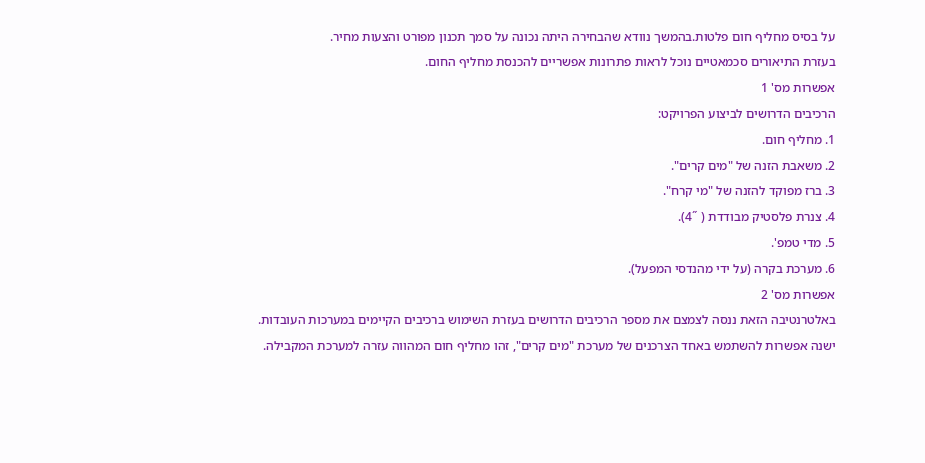על בסיס מחליף חום פלטות.בהמשך נוודא שהבחירה היתה נכונה על סמך תכנון מפורט והצעות מחיר.
בעזרת התיאורים סכמאטיים נוכל לראות פתרונות אפשריים להכנסת מחליף החום.
אפשרות מס' 1
הרכיבים הדרושים לביצוע הפרויקט:
1. מחליף חום.
2. משאבת הזנה של "מים קרים".
3. ברז מפוקד להזנה של "מי קרח".
4. צנרת פלסטיק מבודדת ( ˝4).
5. מדי טמפ'.
6. מערכת בקרה (על ידי מהנדסי המפעל).
אפשרות מס' 2
באלטרנטיבה הזאת ננסה לצמצם את מספר הרכיבים הדרושים בעזרת השימוש ברכיבים הקיימים במערכות העובדות. ישנה אפשרות להשתמש באחד הצרכנים של מערכת "מים קרים", זהו מחליף חום המהווה עזרה למערכת המקבילה.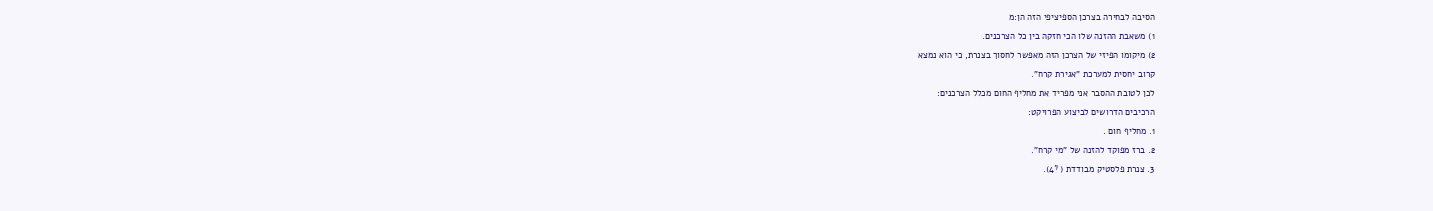הסיבה לבחירה בצרכן הספיציפי הזה הן:מ
1) משאבת ההזנה שלו הכי חזקה בין כל הצרכנים.
2) מיקומו הפיזי של הצרכן הזה מאפשר לחסוך בצנרת, כי הוא נמצא
קרוב יחסית למערכת "אגירת קרח".
לכן לטובת ההסבר אני מפריד את מחליף החום מכלל הצרכנים:
הרכיבים הדרושים לביצוע הפרויקט:
1. מחליף חום .
2. ברז מפוקד להזנה של "מי קרח".
3. צנרת פלסטיק מבודדת ( ˝4).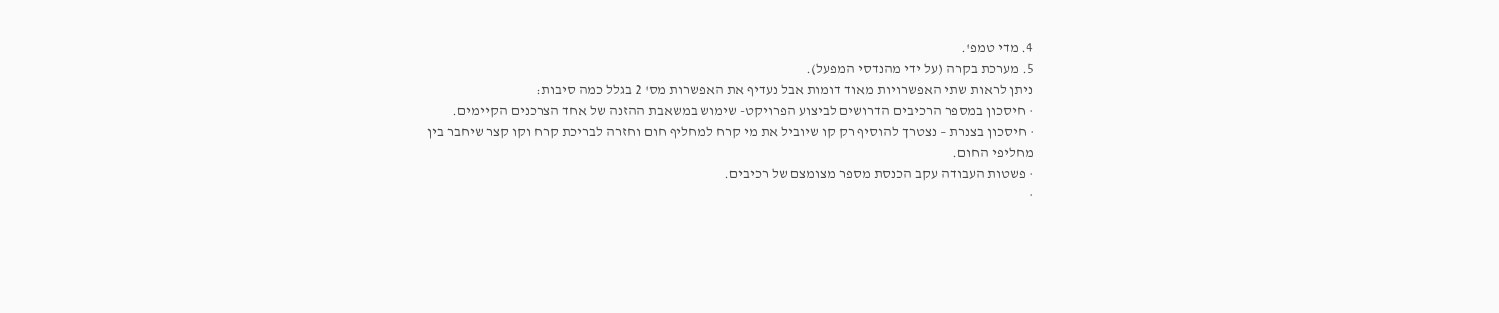4. מדי טמפ'.
5. מערכת בקרה (על ידי מהנדסי המפעל).
ניתן לראות שתי האפשרויות מאוד דומות אבל נעדיף את האפשרות מס' 2 בגלל כמה סיבות:
· חיסכון במספר הרכיבים הדרושים לביצוע הפרויקט- שימוש במשאבת ההזנה של אחד הצרכנים הקיימים.
· חיסכון בצנרת – נצטרך להוסיף רק קו שיוביל את מי קרח למחליף חום וחזרה לבריכת קרח וקו קצר שיחבר בין מחליפי החום.
· פשטות העבודה עקב הכנסת מספר מצומצם של רכיבים.
·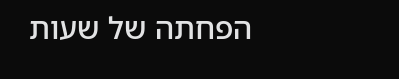הפחתה של שעות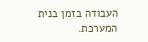העבודה בזמן בנית המערכת.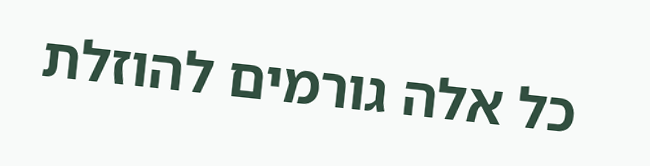כל אלה גורמים להוזלת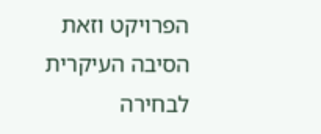הפרויקט וזאת הסיבה העיקרית לבחירה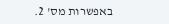באפשרות מס' 2.